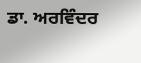ਡਾ. ਅਰਵਿੰਦਰ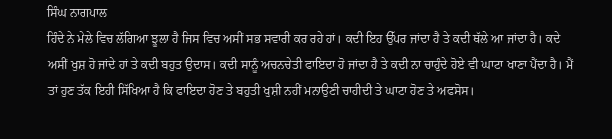ਸਿੰਘ ਨਾਗਪਾਲ
ਹਿੰਦੇ ਨੇ ਮੇਲੇ ਵਿਚ ਲੱਗਿਆ ਝੂਲਾ ਹੈ ਜਿਸ ਵਿਚ ਅਸੀਂ ਸਭ ਸਵਾਰੀ ਕਰ ਰਹੇ ਹਾਂ। ਕਦੀ ਇਹ ਉੱਪਰ ਜਾਂਦਾ ਹੈ ਤੇ ਕਦੀ ਥੱਲੇ ਆ ਜਾਂਦਾ ਹੈ। ਕਦੇ ਅਸੀਂ ਖੁਸ਼ ਹੋ ਜਾਂਦੇ ਹਾਂ ਤੇ ਕਦੀ ਬਹੁਤ ਉਦਾਸ। ਕਦੀ ਸਾਨੂੰ ਅਚਨਚੇਤੀ ਫਾਇਦਾ ਹੋ ਜਾਂਦਾ ਹੈ ਤੇ ਕਦੀ ਨਾ ਚਾਹੁੰਦੇ ਹੋਏ ਵੀ ਘਾਟਾ ਖਾਣਾ ਪੈਂਦਾ ਹੈ। ਮੈਂ ਤਾਂ ਹੁਣ ਤੱਕ ਇਹੀ ਸਿੱਖਿਆ ਹੈ ਕਿ ਫਾਇਦਾ ਹੋਣ ਤੇ ਬਹੁਤੀ ਖੁਸ਼ੀ ਨਹੀਂ ਮਨਾਉਣੀ ਚਾਹੀਦੀ ਤੇ ਘਾਟਾ ਹੋਣ ਤੇ ਅਫਸੋਸ।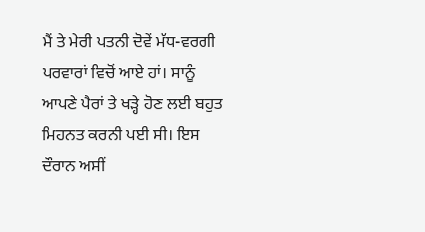ਮੈਂ ਤੇ ਮੇਰੀ ਪਤਨੀ ਦੋਵੇਂ ਮੱਧ-ਵਰਗੀ ਪਰਵਾਰਾਂ ਵਿਚੋਂ ਆਏ ਹਾਂ। ਸਾਨੂੰ ਆਪਣੇ ਪੈਰਾਂ ਤੇ ਖੜ੍ਹੇ ਹੋਣ ਲਈ ਬਹੁਤ ਮਿਹਨਤ ਕਰਨੀ ਪਈ ਸੀ। ਇਸ ਦੌਰਾਨ ਅਸੀਂ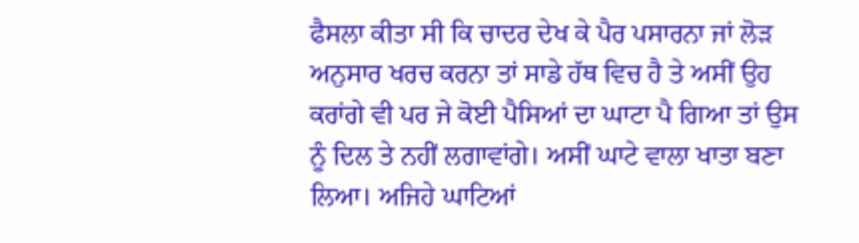ਫੈਸਲਾ ਕੀਤਾ ਸੀ ਕਿ ਚਾਦਰ ਦੇਖ ਕੇ ਪੈਰ ਪਸਾਰਨਾ ਜਾਂ ਲੋੜ ਅਨੁਸਾਰ ਖਰਚ ਕਰਨਾ ਤਾਂ ਸਾਡੇ ਹੱਥ ਵਿਚ ਹੈ ਤੇ ਅਸੀਂ ਉਹ ਕਰਾਂਗੇ ਵੀ ਪਰ ਜੇ ਕੋਈ ਪੈਸਿਆਂ ਦਾ ਘਾਟਾ ਪੈ ਗਿਆ ਤਾਂ ਉਸ ਨੂੰ ਦਿਲ ਤੇ ਨਹੀਂ ਲਗਾਵਾਂਗੇ। ਅਸੀਂ ਘਾਟੇ ਵਾਲਾ ਖਾਤਾ ਬਣਾ ਲਿਆ। ਅਜਿਹੇ ਘਾਟਿਆਂ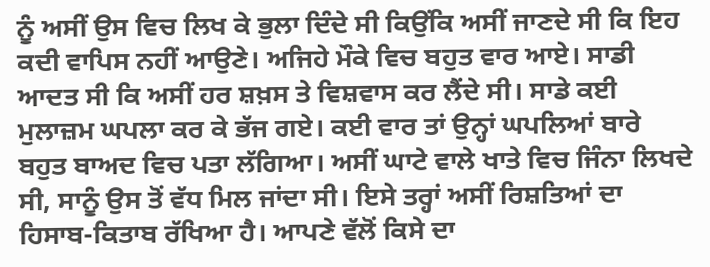ਨੂੰ ਅਸੀਂ ਉਸ ਵਿਚ ਲਿਖ ਕੇ ਭੁਲਾ ਦਿੰਦੇ ਸੀ ਕਿਉਂਕਿ ਅਸੀਂ ਜਾਣਦੇ ਸੀ ਕਿ ਇਹ ਕਦੀ ਵਾਪਿਸ ਨਹੀਂ ਆਉਣੇ। ਅਜਿਹੇ ਮੌਕੇ ਵਿਚ ਬਹੁਤ ਵਾਰ ਆਏ। ਸਾਡੀ ਆਦਤ ਸੀ ਕਿ ਅਸੀਂ ਹਰ ਸ਼ਖ਼ਸ ਤੇ ਵਿਸ਼ਵਾਸ ਕਰ ਲੈਂਦੇ ਸੀ। ਸਾਡੇ ਕਈ ਮੁਲਾਜ਼ਮ ਘਪਲਾ ਕਰ ਕੇ ਭੱਜ ਗਏ। ਕਈ ਵਾਰ ਤਾਂ ਉਨ੍ਹਾਂ ਘਪਲਿਆਂ ਬਾਰੇ ਬਹੁਤ ਬਾਅਦ ਵਿਚ ਪਤਾ ਲੱਗਿਆ। ਅਸੀਂ ਘਾਟੇ ਵਾਲੇ ਖਾਤੇ ਵਿਚ ਜਿੰਨਾ ਲਿਖਦੇ ਸੀ, ਸਾਨੂੰ ਉਸ ਤੋਂ ਵੱਧ ਮਿਲ ਜਾਂਦਾ ਸੀ। ਇਸੇ ਤਰ੍ਹਾਂ ਅਸੀਂ ਰਿਸ਼ਤਿਆਂ ਦਾ ਹਿਸਾਬ-ਕਿਤਾਬ ਰੱਖਿਆ ਹੈ। ਆਪਣੇ ਵੱਲੋਂ ਕਿਸੇ ਦਾ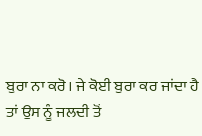ਬੁਰਾ ਨਾ ਕਰੋ। ਜੇ ਕੋਈ ਬੁਰਾ ਕਰ ਜਾਂਦਾ ਹੈ ਤਾਂ ਉਸ ਨੂੰ ਜਲਦੀ ਤੋਂ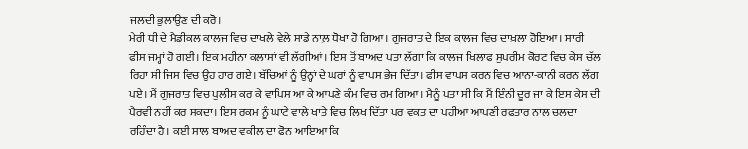ਜਲਦੀ ਭੁਲਾਉਣ ਦੀ ਕਰੋ।
ਮੇਰੀ ਧੀ ਦੇ ਮੈਡੀਕਲ ਕਾਲਜ ਵਿਚ ਦਾਖਲੇ ਵੇਲੇ ਸਾਡੇ ਨਾਲ਼ ਧੋਖਾ ਹੋ ਗਿਆ। ਗੁਜਰਾਤ ਦੇ ਇਕ ਕਾਲਜ ਵਿਚ ਦਾਖ਼ਲਾ ਹੋਇਆ। ਸਾਰੀ ਫੀਸ ਜਮ੍ਹਾਂ ਹੋ ਗਈ। ਇਕ ਮਹੀਨਾ ਕਲਾਸਾਂ ਵੀ ਲੱਗੀਆਂ। ਇਸ ਤੋਂ ਬਾਅਦ ਪਤਾ ਲੱਗਾ ਕਿ ਕਾਲਜ ਖਿਲਾਫ ਸੁਪਰੀਮ ਕੋਰਟ ਵਿਚ ਕੇਸ ਚੱਲ ਰਿਹਾ ਸੀ ਜਿਸ ਵਿਚ ਉਹ ਹਾਰ ਗਏ। ਬੱਚਿਆਂ ਨੂੰ ਉਨ੍ਹਾਂ ਦੇ ਘਰਾਂ ਨੂੰ ਵਾਪਸ ਭੇਜ ਦਿੱਤਾ। ਫੀਸ ਵਾਪਸ ਕਰਨ ਵਿਚ ਆਨਾ-ਕਾਨੀ ਕਰਨ ਲੱਗ ਪਏ। ਮੈਂ ਗੁਜਰਾਤ ਵਿਚ ਪੁਲੀਸ ਕਰ ਕੇ ਵਾਪਿਸ ਆ ਕੇ ਆਪਣੇ ਕੰਮ ਵਿਚ ਰਮ ਗਿਆ। ਮੈਨੂੰ ਪਤਾ ਸੀ ਕਿ ਮੈਂ ਇੰਨੀ ਦੂਰ ਜਾ ਕੇ ਇਸ ਕੇਸ ਦੀ ਪੈਰਵੀ ਨਹੀਂ ਕਰ ਸਕਦਾ। ਇਸ ਰਕਮ ਨੂੰ ਘਾਟੇ ਵਾਲੇ ਖਾਤੇ ਵਿਚ ਲਿਖ ਦਿੱਤਾ ਪਰ ਵਕਤ ਦਾ ਪਹੀਆ ਆਪਣੀ ਰਫਤਾਰ ਨਾਲ ਚਲਦਾ ਰਹਿੰਦਾ ਹੈ। ਕਈ ਸਾਲ ਬਾਅਦ ਵਕੀਲ ਦਾ ਫੋਨ ਆਇਆ ਕਿ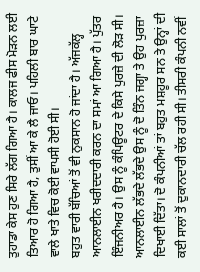ਤੁਹਾਡਾ ਕੇਸ ਹੁਣ ਸਿਰੇ ਲੱਗ ਗਿਆ ਹੈ। ਕਾਲਜ ਫੀਸ ਮੋੜਨ ਲਈ ਤਿਆਰ ਹੋ ਗਿਆ ਹੈ, ਤੁਸੀਂ ਆ ਕੇ ਲੈ ਜਾਓ। ਪਹਿਲੀ ਬਾਰ ਘਾਟੇ ਵਾਲੇ ਖਾਤੇ ਵਿਚ ਕੋਈ ਵਾਪਸੀ ਹੋਈ ਸੀ।
ਬਹੁਤ ਵਾਰੀ ਬੱਚਿਆਂ ਤੋਂ ਵੀ ਨੁਕਸਾਨ ਹੋ ਜਾਂਦਾ ਹੈ। ਅੱਜਕੱਲ੍ਹ ਆਨਲਾਈਨ ਖਰੀਦਦਾਰੀ ਕਰਨ ਦਾ ਸਮਾਂ ਆ ਗਿਆ ਹੈ। ਪੁੱਤਰ ਇੰਜਨੀਅਰ ਹੈ। ਉਸ ਨੂੰ ਕੰਪਿਊਟਰ ਦੇ ਕਿਸੇ ਪੁਰਜ਼ੇ ਦੀ ਲੋੜ ਸੀ। ਆਨਲਾਈਨ ਲੱਭਦੇ ਲੱਭਦੇ ਉਸ ਨੂੰ ਦੋ ਤਿੰਨ ਜਗ੍ਹਾ ਤੇ ਉਹ ਪੁਰਜ਼ਾ ਦਿਖਾਈ ਦਿੱਤਾ। ਦੋ ਕੰਪਨੀਆਂ ਤਾਂ ਬਹੁਤ ਮਸ਼ਹੂਰ ਸਨ ਤੇ ਉਨ੍ਹਾਂ ਦੀ ਕਈ ਸਾਲਾਂ ਤੋਂ ਦੁਕਾਨਦਾਰੀ ਚੱਲ ਰਹੀ ਸੀ। ਤੀਸਰੀ ਕੰਪਨੀ ਨਵੀਂ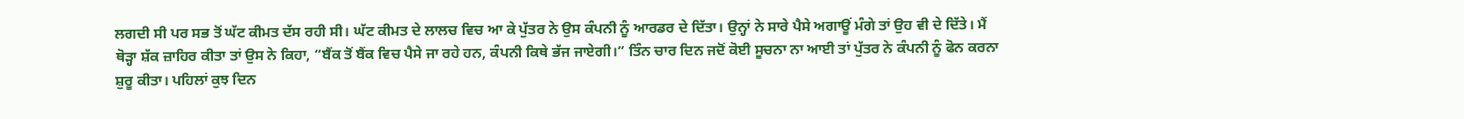ਲਗਦੀ ਸੀ ਪਰ ਸਭ ਤੋਂ ਘੱਟ ਕੀਮਤ ਦੱਸ ਰਹੀ ਸੀ। ਘੱਟ ਕੀਮਤ ਦੇ ਲਾਲਚ ਵਿਚ ਆ ਕੇ ਪੁੱਤਰ ਨੇ ਉਸ ਕੰਪਨੀ ਨੂੰ ਆਰਡਰ ਦੇ ਦਿੱਤਾ। ਉਨ੍ਹਾਂ ਨੇ ਸਾਰੇ ਪੈਸੇ ਅਗਾਊਂ ਮੰਗੇ ਤਾਂ ਉਹ ਵੀ ਦੇ ਦਿੱਤੇ। ਮੈਂ ਥੋੜ੍ਹਾ ਸ਼ੱਕ ਜ਼ਾਹਿਰ ਕੀਤਾ ਤਾਂ ਉਸ ਨੇ ਕਿਹਾ, “ਬੈਂਕ ਤੋਂ ਬੈਂਕ ਵਿਚ ਪੈਸੇ ਜਾ ਰਹੇ ਹਨ, ਕੰਪਨੀ ਕਿਥੇ ਭੱਜ ਜਾਏਗੀ।” ਤਿੰਨ ਚਾਰ ਦਿਨ ਜਦੋਂ ਕੋਈ ਸੂਚਨਾ ਨਾ ਆਈ ਤਾਂ ਪੁੱਤਰ ਨੇ ਕੰਪਨੀ ਨੂੰ ਫੋਨ ਕਰਨਾ ਸ਼ੁਰੂ ਕੀਤਾ। ਪਹਿਲਾਂ ਕੁਝ ਦਿਨ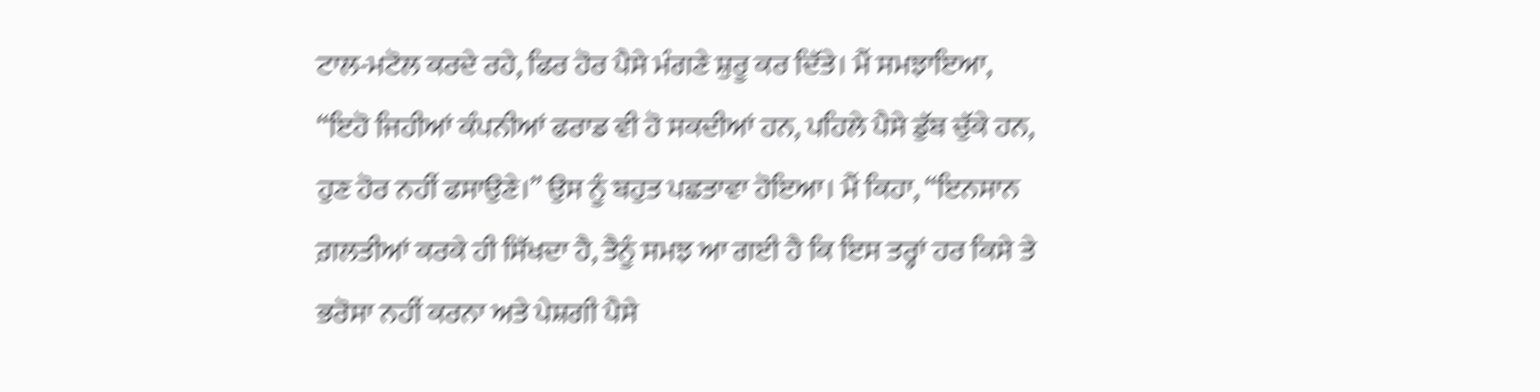ਟਾਲ-ਮਟੋਲ ਕਰਦੇ ਰਹੇ, ਫਿਰ ਹੋਰ ਪੈਸੇ ਮੰਗਣੇ ਸ਼ੁਰੂ ਕਰ ਦਿੱਤੇ। ਮੈਂ ਸਮਝਾਇਆ, “ਇਹੋ ਜਿਹੀਆਂ ਕੰਪਨੀਆਂ ਫਰਾਡ ਵੀ ਹੋ ਸਕਦੀਆਂ ਹਨ, ਪਹਿਲੇ ਪੈਸੇ ਡੁੱਬ ਚੁੱਕੇ ਹਨ, ਹੁਣ ਹੋਰ ਨਹੀਂ ਫਸਾਉਣੇ।” ਉਸ ਨੂੰ ਬਹੁਤ ਪਛਤਾਵਾ ਹੋਇਆ। ਮੈਂ ਕਿਹਾ, “ਇਨਸਾਨ ਗ਼ਲਤੀਆਂ ਕਰਕੇ ਹੀ ਸਿੱਖਦਾ ਹੈ, ਤੈਨੂੰ ਸਮਝ ਆ ਗਈ ਹੈ ਕਿ ਇਸ ਤਰ੍ਹਾਂ ਹਰ ਕਿਸੇ ਤੇ ਭਰੋਸਾ ਨਹੀਂ ਕਰਨਾ ਅਤੇ ਪੇਸ਼ਗੀ ਪੈਸੇ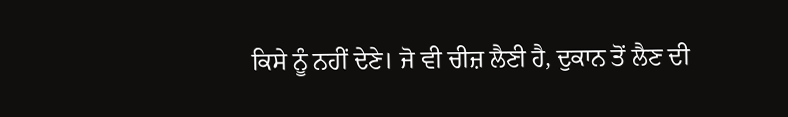ਕਿਸੇ ਨੂੰ ਨਹੀਂ ਦੇਣੇ। ਜੋ ਵੀ ਚੀਜ਼ ਲੈਣੀ ਹੈ, ਦੁਕਾਨ ਤੋਂ ਲੈਣ ਦੀ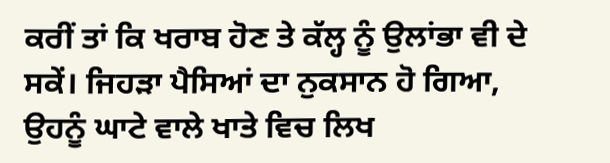ਕਰੀਂ ਤਾਂ ਕਿ ਖਰਾਬ ਹੋਣ ਤੇ ਕੱਲ੍ਹ ਨੂੰ ਉਲਾਂਭਾ ਵੀ ਦੇ ਸਕੇਂ। ਜਿਹੜਾ ਪੈਸਿਆਂ ਦਾ ਨੁਕਸਾਨ ਹੋ ਗਿਆ, ਉਹਨੂੰ ਘਾਟੇ ਵਾਲੇ ਖਾਤੇ ਵਿਚ ਲਿਖ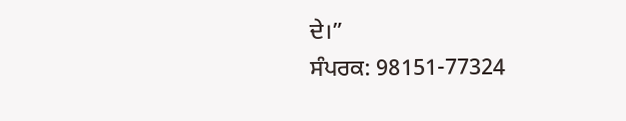ਦੇ।”
ਸੰਪਰਕ: 98151-77324